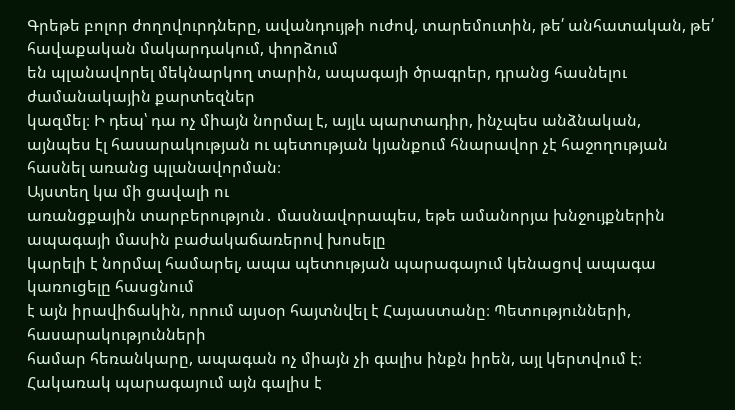Գրեթե բոլոր ժողովուրդները, ավանդույթի ուժով, տարեմուտին, թե՛ անհատական, թե՛ հավաքական մակարդակում, փորձում
են պլանավորել մեկնարկող տարին, ապագայի ծրագրեր, դրանց հասնելու ժամանակային քարտեզներ
կազմել։ Ի դեպ՝ դա ոչ միայն նորմալ է, այլև պարտադիր, ինչպես անձնական,
այնպես էլ հասարակության ու պետության կյանքում հնարավոր չէ հաջողության
հասնել առանց պլանավորման։
Այստեղ կա մի ցավալի ու
առանցքային տարբերություն․ մասնավորապես, եթե ամանորյա խնջույքներին ապագայի մասին բաժակաճառերով խոսելը
կարելի է նորմալ համարել, ապա պետության պարագայում կենացով ապագա կառուցելը հասցնում
է այն իրավիճակին, որում այսօր հայտնվել է Հայաստանը։ Պետությունների, հասարակությունների
համար հեռանկարը, ապագան ոչ միայն չի գալիս ինքն իրեն, այլ կերտվում է։ Հակառակ պարագայում այն գալիս է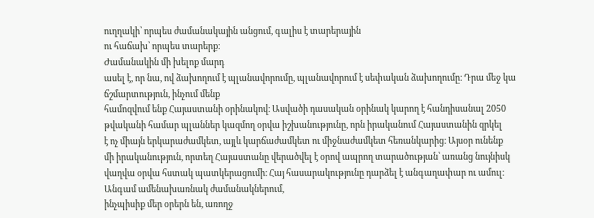ուղղակի՝ որպես ժամանակային անցում, գալիս է տարերային
ու հաճախ՝ որպես տարերք։
Ժամանակին մի խելոք մարդ
ասել է, որ նա, ով ձախողում է պլանավորումը, պլանավորում է սեփական ձախողումը։ Դրա մեջ կա ճշմարտություն, ինչում մենք
համոզվում ենք Հայաստանի օրինակով։ Ասվածի դասական օրինակ կարող է հանդիսանալ 2050
թվականի համար պլաններ կազմող օրվա իշխանությունը, որն իրականում Հայաստանին զրկել
է ոչ միայն երկարաժամկետ, այլև կարճաժամկետ ու միջնաժամկետ հեռանկարից։ Այսօր ունենք
մի իրականություն, որտեղ Հայաստանը վերածվել է օրով ապրող տարածության՝ առանց նույնիսկ վաղվա օրվա հստակ պատկերացումի։ Հայ հասարակությունը դարձել է անգաղափար ու ամուլ։
Անգամ ամենախառնակ ժամանակներում,
ինչպիսիք մեր օրերն են, առողջ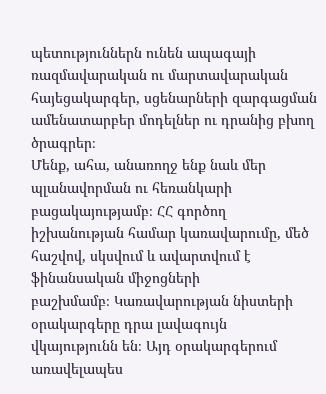պետություններն ունեն ապագայի ռազմավարական ու մարտավարական
հայեցակարգեր, սցենարների զարգացման ամենատարբեր մոդելներ ու դրանից բխող ծրագրեր։
Մենք, ահա, անառողջ ենք նաև մեր պլանավորման ու հեռանկարի բացակայությամբ։ ՀՀ գործող
իշխանության համար կառավարումը, մեծ հաշվով, սկսվում և ավարտվում է ֆինանսական միջոցների
բաշխմամբ։ Կառավարության նիստերի օրակարգերը դրա լավագույն վկայությունն են։ Այդ օրակարգերում
առավելապես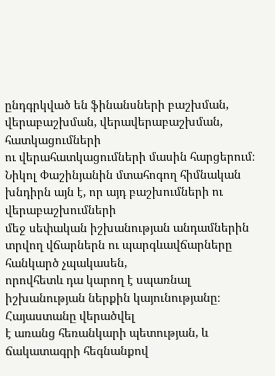ընդգրկված են ֆինանսների բաշխման, վերաբաշխման, վերավերաբաշխման, հատկացումների
ու վերահատկացումների մասին հարցերում։
Նիկոլ Փաշինյանին մտահոգող հիմնական խնդիրն այն է, որ այդ բաշխումների ու վերաբաշխումների
մեջ սեփական իշխանության անդամներին տրվող վճարներն ու պարգևավճարները հանկարծ չպակասեն,
որովհետև դա կարող է սպառնալ իշխանության ներքին կայունությանը։ Հայաստանը վերածվել
է առանց հեռանկարի պետության, և ճակատագրի հեգնանքով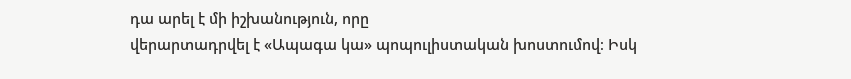դա արել է մի իշխանություն, որը
վերարտադրվել է «Ապագա կա» պոպուլիստական խոստումով։ Իսկ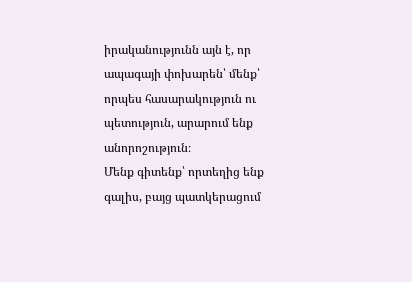իրականությունն այն է, որ
ապագայի փոխարեն՝ մենք՝ որպես հասարակություն ու պետություն, արարում ենք անորոշություն։
Մենք գիտենք՝ որտեղից ենք գալիս, բայց պատկերացում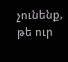չունենք, թե ուր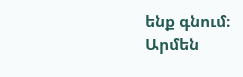ենք գնում։
Արմեն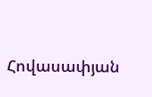Հովասափյան